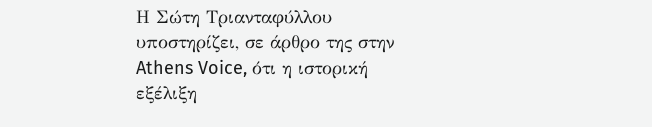Η Σώτη Τριανταφύλλου υποστηρίζει, σε άρθρο της στην Athens Voice, ότι η ιστορική εξέλιξη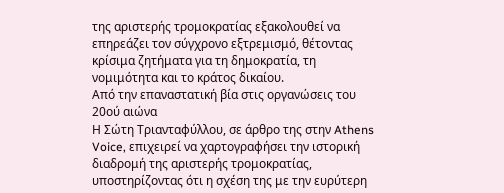της αριστερής τρομοκρατίας εξακολουθεί να επηρεάζει τον σύγχρονο εξτρεμισμό, θέτοντας κρίσιμα ζητήματα για τη δημοκρατία, τη νομιμότητα και το κράτος δικαίου.
Από την επαναστατική βία στις οργανώσεις του 20ού αιώνα
Η Σώτη Τριανταφύλλου, σε άρθρο της στην Athens Voice, επιχειρεί να χαρτογραφήσει την ιστορική διαδρομή της αριστερής τρομοκρατίας, υποστηρίζοντας ότι η σχέση της με την ευρύτερη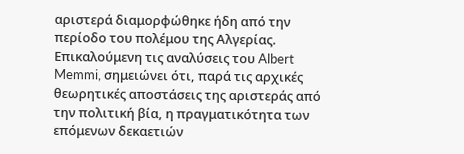αριστερά διαμορφώθηκε ήδη από την περίοδο του πολέμου της Αλγερίας. Επικαλούμενη τις αναλύσεις του Albert Memmi, σημειώνει ότι, παρά τις αρχικές θεωρητικές αποστάσεις της αριστεράς από την πολιτική βία, η πραγματικότητα των επόμενων δεκαετιών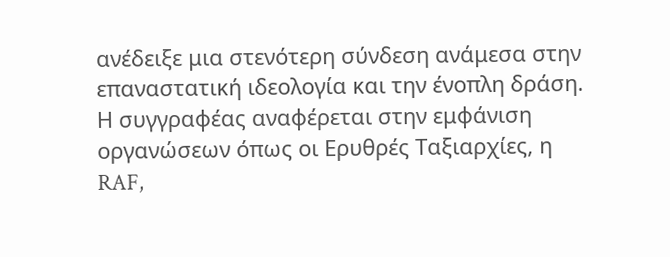ανέδειξε μια στενότερη σύνδεση ανάμεσα στην επαναστατική ιδεολογία και την ένοπλη δράση.
Η συγγραφέας αναφέρεται στην εμφάνιση οργανώσεων όπως οι Ερυθρές Ταξιαρχίες, η RAF,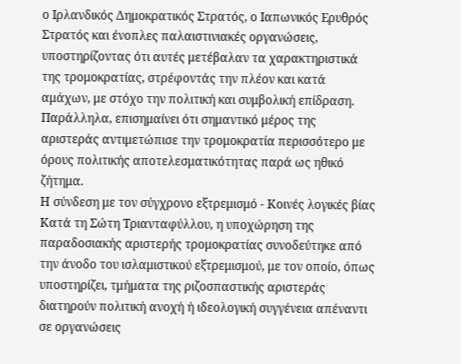ο Ιρλανδικός Δημοκρατικός Στρατός, ο Ιαπωνικός Ερυθρός Στρατός και ένοπλες παλαιστινιακές οργανώσεις, υποστηρίζοντας ότι αυτές μετέβαλαν τα χαρακτηριστικά της τρομοκρατίας, στρέφοντάς την πλέον και κατά αμάχων, με στόχο την πολιτική και συμβολική επίδραση. Παράλληλα, επισημαίνει ότι σημαντικό μέρος της αριστεράς αντιμετώπισε την τρομοκρατία περισσότερο με όρους πολιτικής αποτελεσματικότητας παρά ως ηθικό ζήτημα.
Η σύνδεση με τον σύγχρονο εξτρεμισμό - Κοινές λογικές βίας
Κατά τη Σώτη Τριανταφύλλου, η υποχώρηση της παραδοσιακής αριστερής τρομοκρατίας συνοδεύτηκε από την άνοδο του ισλαμιστικού εξτρεμισμού, με τον οποίο, όπως υποστηρίζει, τμήματα της ριζοσπαστικής αριστεράς διατηρούν πολιτική ανοχή ή ιδεολογική συγγένεια απέναντι σε οργανώσεις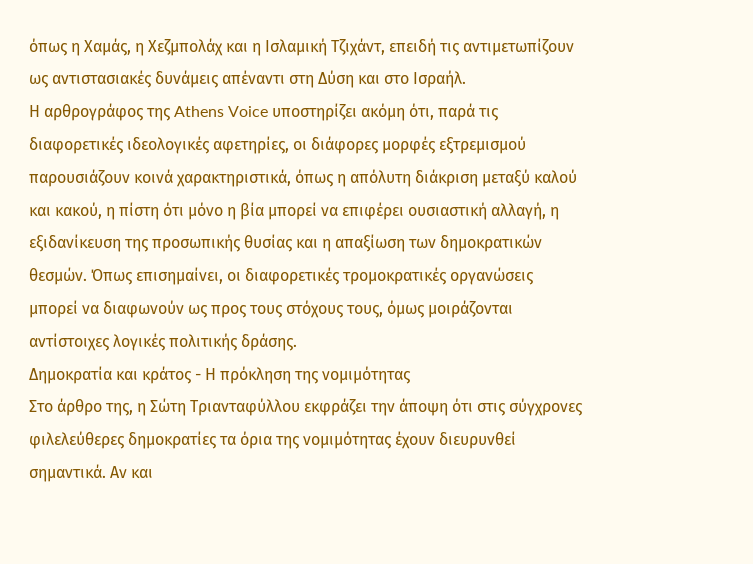όπως η Χαμάς, η Χεζμπολάχ και η Ισλαμική Τζιχάντ, επειδή τις αντιμετωπίζουν ως αντιστασιακές δυνάμεις απέναντι στη Δύση και στο Ισραήλ.
Η αρθρογράφος της Athens Voice υποστηρίζει ακόμη ότι, παρά τις διαφορετικές ιδεολογικές αφετηρίες, οι διάφορες μορφές εξτρεμισμού παρουσιάζουν κοινά χαρακτηριστικά, όπως η απόλυτη διάκριση μεταξύ καλού και κακού, η πίστη ότι μόνο η βία μπορεί να επιφέρει ουσιαστική αλλαγή, η εξιδανίκευση της προσωπικής θυσίας και η απαξίωση των δημοκρατικών θεσμών. Όπως επισημαίνει, οι διαφορετικές τρομοκρατικές οργανώσεις μπορεί να διαφωνούν ως προς τους στόχους τους, όμως μοιράζονται αντίστοιχες λογικές πολιτικής δράσης.
Δημοκρατία και κράτος - Η πρόκληση της νομιμότητας
Στο άρθρο της, η Σώτη Τριανταφύλλου εκφράζει την άποψη ότι στις σύγχρονες φιλελεύθερες δημοκρατίες τα όρια της νομιμότητας έχουν διευρυνθεί σημαντικά. Αν και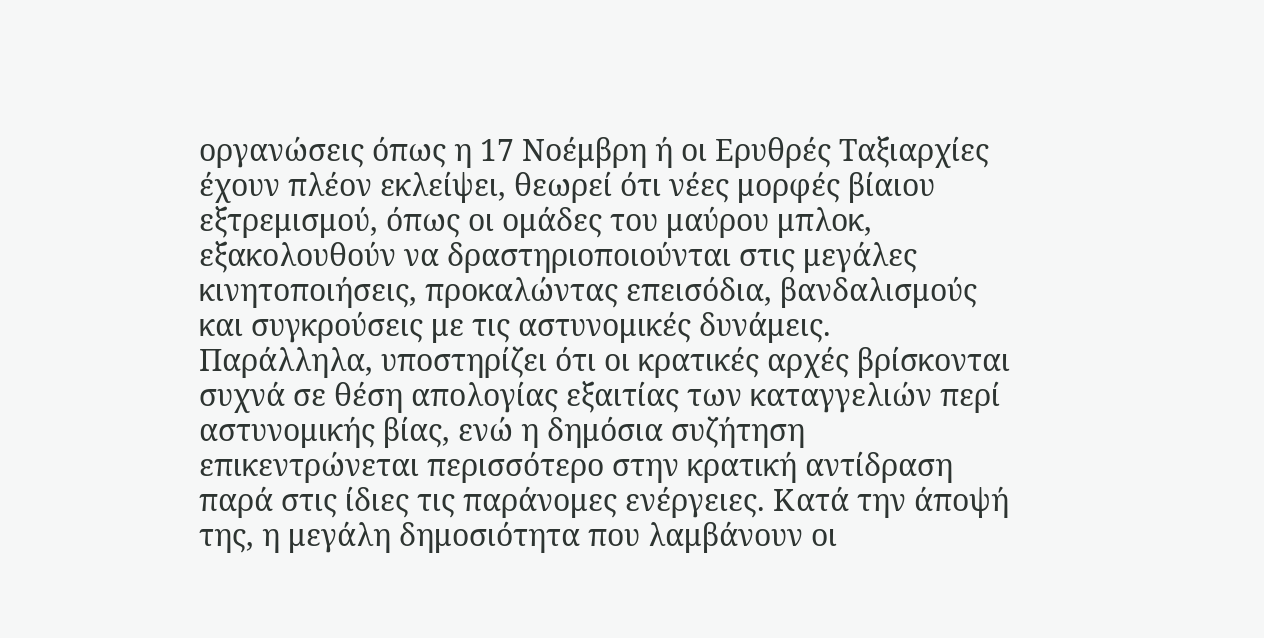οργανώσεις όπως η 17 Νοέμβρη ή οι Ερυθρές Ταξιαρχίες έχουν πλέον εκλείψει, θεωρεί ότι νέες μορφές βίαιου εξτρεμισμού, όπως οι ομάδες του μαύρου μπλοκ, εξακολουθούν να δραστηριοποιούνται στις μεγάλες κινητοποιήσεις, προκαλώντας επεισόδια, βανδαλισμούς και συγκρούσεις με τις αστυνομικές δυνάμεις.
Παράλληλα, υποστηρίζει ότι οι κρατικές αρχές βρίσκονται συχνά σε θέση απολογίας εξαιτίας των καταγγελιών περί αστυνομικής βίας, ενώ η δημόσια συζήτηση επικεντρώνεται περισσότερο στην κρατική αντίδραση παρά στις ίδιες τις παράνομες ενέργειες. Κατά την άποψή της, η μεγάλη δημοσιότητα που λαμβάνουν οι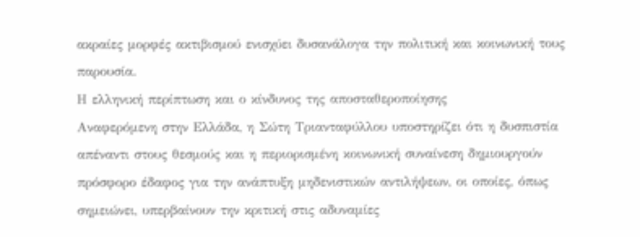ακραίες μορφές ακτιβισμού ενισχύει δυσανάλογα την πολιτική και κοινωνική τους παρουσία.
Η ελληνική περίπτωση και ο κίνδυνος της αποσταθεροποίησης
Αναφερόμενη στην Ελλάδα, η Σώτη Τριανταφύλλου υποστηρίζει ότι η δυσπιστία απέναντι στους θεσμούς και η περιορισμένη κοινωνική συναίνεση δημιουργούν πρόσφορο έδαφος για την ανάπτυξη μηδενιστικών αντιλήψεων, οι οποίες, όπως σημειώνει, υπερβαίνουν την κριτική στις αδυναμίες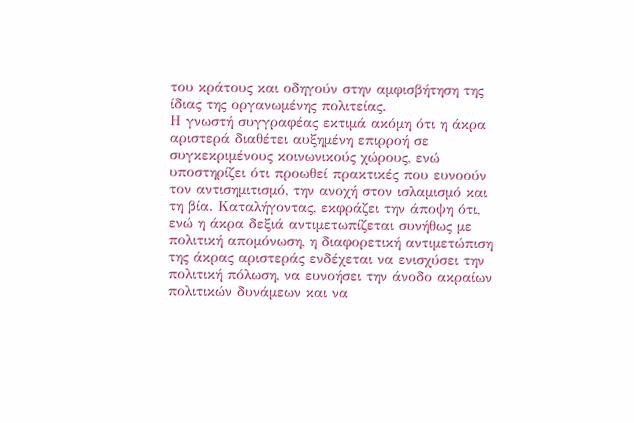του κράτους και οδηγούν στην αμφισβήτηση της ίδιας της οργανωμένης πολιτείας.
Η γνωστή συγγραφέας εκτιμά ακόμη ότι η άκρα αριστερά διαθέτει αυξημένη επιρροή σε συγκεκριμένους κοινωνικούς χώρους, ενώ υποστηρίζει ότι προωθεί πρακτικές που ευνοούν τον αντισημιτισμό, την ανοχή στον ισλαμισμό και τη βία. Καταλήγοντας, εκφράζει την άποψη ότι, ενώ η άκρα δεξιά αντιμετωπίζεται συνήθως με πολιτική απομόνωση, η διαφορετική αντιμετώπιση της άκρας αριστεράς ενδέχεται να ενισχύσει την πολιτική πόλωση, να ευνοήσει την άνοδο ακραίων πολιτικών δυνάμεων και να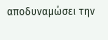αποδυναμώσει την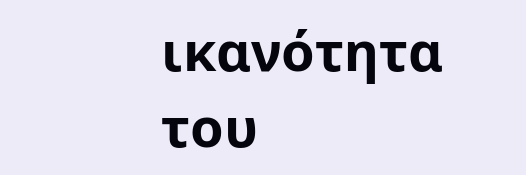ικανότητα του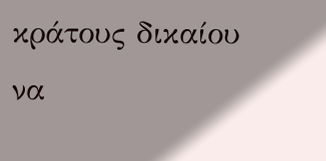κράτους δικαίου να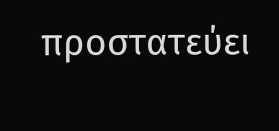προστατεύει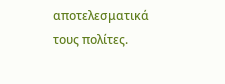αποτελεσματικά τους πολίτες.